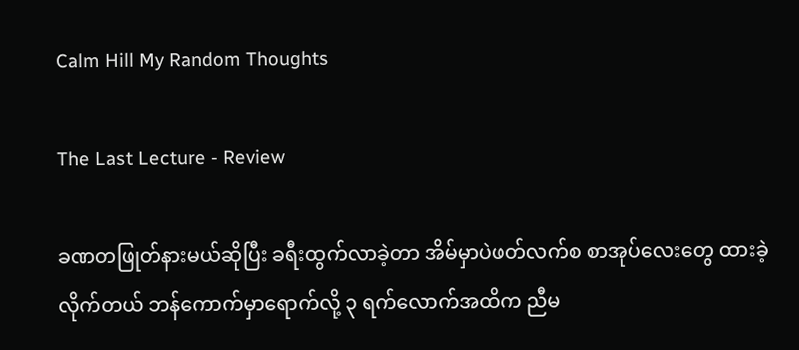Calm Hill My Random Thoughts

The Last Lecture - Review

ခဏတဖြုတ်နားမယ်ဆိုပြီး ခရီးထွက်လာခဲ့တာ အိမ်မှာပဲဖတ်လက်စ စာအုပ်လေးတွေ ထားခဲ့လိုက်တယ် ဘန်ကောက်မှာရောက်လို့ ၃ ရက်လောက်အထိက ညီမ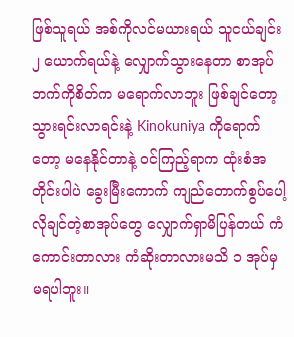ဖြစ်သူရယ် အစ်ကိုလင်မယားရယ် သူငယ်ချင်း ၂ ယောက်ရယ်နဲ့ လျှောက်သွားနေတာ စာအုပ်ဘက်ကိုစိတ်က မရောက်လာဘူး ဖြစ်ချင်တော့ သွားရင်းလာရင်းနဲ့ Kinokuniya ကိုရောက်တော့ မနေနိုင်တာနဲ့ ဝင်ကြည့်ရာက ထုံးစံအတိုင်းပါပဲ ခွေးမြီးကောက် ကျည်တောက်စွပ်ပေါ့ လိုချင်တဲ့စာအုပ်တွေ လျှောက်ရှာမိပြန်တယ် ကံကောင်းတာလား ကံဆိုးတာလားမသိ ၁ အုပ်မှမရပါဘူး။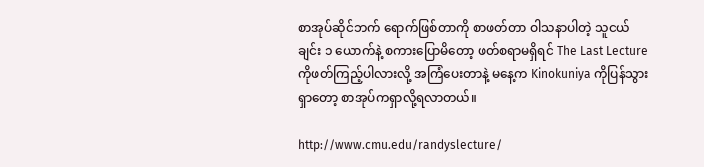စာအုပ်ဆိုင်ဘက် ရောက်ဖြစ်တာကို စာဖတ်တာ ဝါသနာပါတဲ့ သူငယ်ချင်း ၁ ယောက်နဲ့ စကားပြောမိတော့ ဖတ်စရာမရှိရင် The Last Lecture ကိုဖတ်ကြည့်ပါလားလို့ အကြံပေးတာနဲ့ မနေ့က Kinokuniya ကိုပြန်သွားရှာတော့ စာအုပ်ကရှာလို့ရလာတယ်။

http://www.cmu.edu/randyslecture/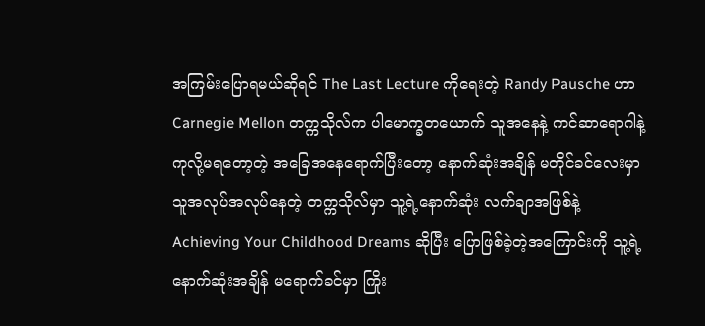အကြမ်းပြောရမယ်ဆိုရင် The Last Lecture ကိုရေးတဲ့ Randy Pausche ဟာ Carnegie Mellon တက္ကသိုလ်က ပါမောက္ခတယောက် သူအနေနဲ့ ကင်ဆာရောဂါနဲ့ ကုလို့မရတော့တဲ့ အခြေအနေရောက်ပြီးတော့ နောက်ဆုံးအချိန် မတိုင်ခင်လေးမှာ သူအလုပ်အလုပ်နေတဲ့ တက္ကသိုလ်မှာ သူ့ရဲ့နောက်ဆုံး လက်ချာအဖြစ်နဲ့ Achieving Your Childhood Dreams ဆိုပြီး ပြောဖြစ်ခဲ့တဲ့အကြောင်းကို သူ့ရဲ့နောက်ဆုံးအချိန် မရောက်ခင်မှာ ကြိုး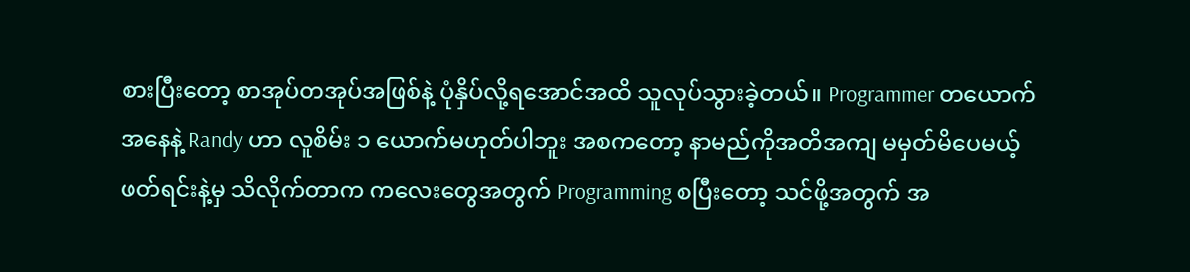စားပြီးတော့ စာအုပ်တအုပ်အဖြစ်နဲ့ ပုံနှိပ်လို့ရအောင်အထိ သူလုပ်သွားခဲ့တယ်။ Programmer တယောက်အနေနဲ့ Randy ဟာ လူစိမ်း ၁ ယောက်မဟုတ်ပါဘူး အစကတော့ နာမည်ကိုအတိအကျ မမှတ်မိပေမယ့် ဖတ်ရင်းနဲ့မှ သိလိုက်တာက ကလေးတွေအတွက် Programming စပြီးတော့ သင်ဖို့အတွက် အ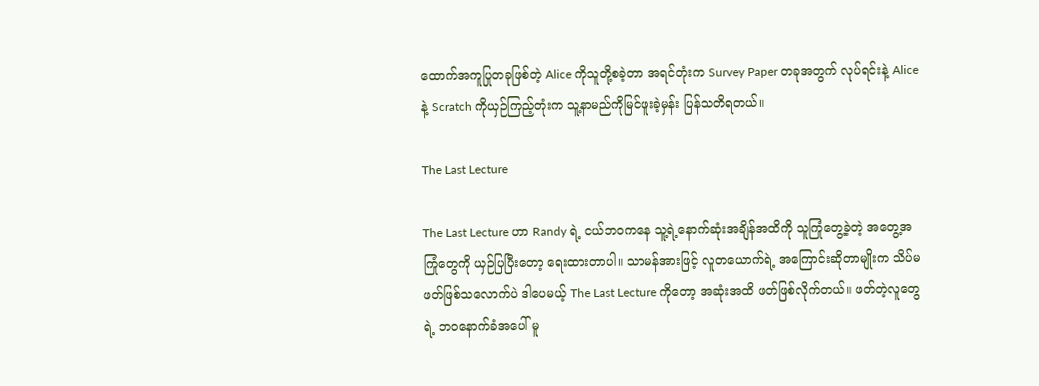ထောက်အကူပြုတခုဖြစ်တဲ့ Alice ကိုသူတို့စခဲ့တာ အရင်တုံးက Survey Paper တခုအတွက် လုပ်ရင်းနဲ့ Alice နဲ့ Scratch ကိုယှဉ်ကြည့်တုံးက သူ့နာမည်ကိုမြင်ဖူးခဲ့မှန်း ပြန်သတိရတယ်။

The Last Lecture

The Last Lecture ဟာ Randy ရဲ့ ငယ်ဘဝကနေ သူ့ရဲ့နောက်ဆုံးအချိန်အထိကို သူကြုံတွေ့ခဲ့တဲ့ အတွေ့အကြုံတွေကို ယှဉ်ပြပြီးတော့ ရေးထားတာပါ။ သာမန်အားဖြင့် လူတယောက်ရဲ့ အကြောင်းဆိုတာမျိုးက သိပ်မဖတ်ဖြစ်သလောက်ပဲ ဒါပေမယ့် The Last Lecture ကိုတော့ အဆုံးအထိ ဖတ်ဖြစ်လိုက်တယ်။ ဖတ်တဲ့လူတွေရဲ့ ဘဝနောက်ခံအပေါ် မူ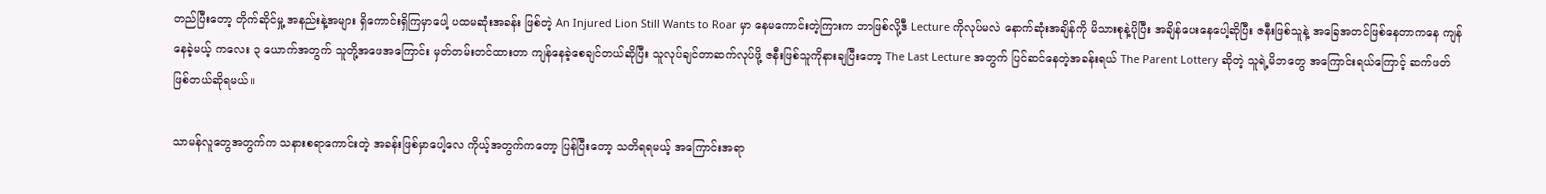တည်ပြီးတော့ တိုက်ဆိုင်မှု့ အနည်းနဲ့အများ ရှိကောင်းရှိကြမှာပေါ့ ပထမဆုံးအခန်း ဖြစ်တဲ့ An Injured Lion Still Wants to Roar မှာ နေမကောင်းတဲ့ကြားက ဘာဖြစ်လို့ဒီ Lecture ကိုလုပ်မလဲ နောက်ဆုံးအချိန်ကို မိသားစုနဲ့ပိုပြီး အချိန်ပေးနေပေါ့ဆိုပြီး ဇနီးဖြစ်သူနဲ့ အခြေအတင်ဖြစ်နေတာကနေ ကျန်နေခဲ့မယ့် ကလေး ၃ ယောက်အတွက် သူတို့အဖေအကြောင်း မှတ်တမ်းတင်ထားတာ ကျန်နေခဲ့စေချင်တယ်ဆိုပြီး သူလုပ်ချင်တာဆက်လုပ်ဖို့ ဇနီးဖြစ်သူကိုနားချပြီးတော့ The Last Lecture အတွက် ပြင်ဆင်နေတဲ့အခန်းရယ် The Parent Lottery ဆိုတဲ့ သူရဲ့မိဘတွေ အကြောင်းရယ်ကြောင့် ဆက်ဖတ်ဖြစ်တယ်ဆိုရမယ်။

သာမန်လူတွေအတွက်က သနားစရာကောင်းတဲ့ အခန်းဖြစ်မှာပေါ့လေ ကိုယ့်အတွက်ကတော့ ပြန်ပြီးတော့ သတိရရမယ့် အကြောင်းအရာ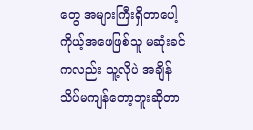တွေ အများကြီးရှိတာပေါ့ ကိုယ့်အဖေဖြစ်သူ မဆုံးခင်ကလည်း သူ့လိုပဲ အချိန် သိပ်မကျန်တော့ဘူးဆိုတာ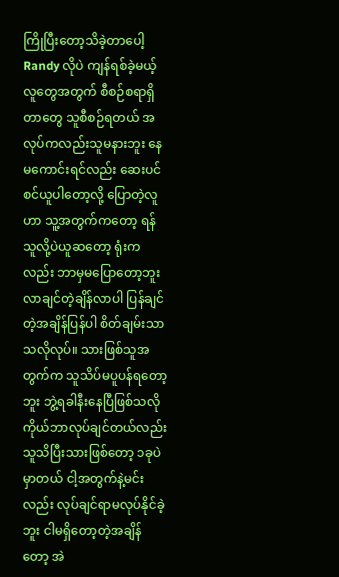ကြိုပြီးတော့သိခဲ့တာပေါ့ Randy လိုပဲ ကျန်ရစ်ခဲ့မယ့်လူတွေအတွက် စီစဉ်စရာရှိတာတွေ သူစီစဉ်ရတယ် အလုပ်ကလည်းသူမနားဘူး နေမကောင်းရင်လည်း ဆေးပင်စင်ယူပါတော့လို့ ပြောတဲ့လူဟာ သူ့အတွက်ကတော့ ရန်သူလို့ပဲယူဆတော့ ရုံးကလည်း ဘာမှမပြောတော့ဘူး လာချင်တဲ့ချိန်လာပါ ပြန်ချင်တဲ့အချိန်ပြန်ပါ စိတ်ချမ်းသာသလိုလုပ်။ သားဖြစ်သူအတွက်က သူသိပ်မပူပန်ရတော့ဘူး ဘွဲ့ရခါနီးနေပြီဖြစ်သလို ကိုယ်ဘာလုပ်ချင်တယ်လည်း သူသိပြီးသားဖြစ်တော့ ၁ခုပဲမှာတယ် ငါ့အတွက်နဲ့မင်းလည်း လုပ်ချင်ရာမလုပ်နိုင်ခဲ့ဘူး ငါမရှိတော့တဲ့အချိန်တော့ အဲ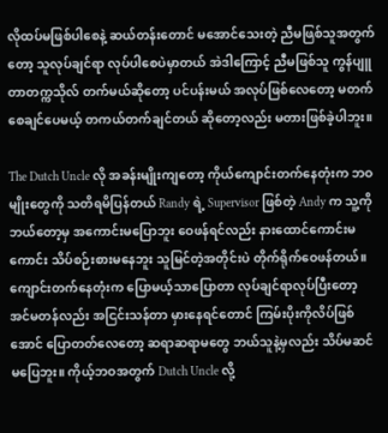လိုထပ်မဖြစ်ပါစေနဲ့ ဆယ်တန်းတောင် မအောင်သေးတဲ့ ညီမဖြစ်သူအတွက်တော့ သူလုပ်ချင်ရာ လုပ်ပါစေပဲမှာတယ် အဲဒါကြောင့် ညီမဖြစ်သူ ကွန်ပျူတာတက္ကသိုလ် တက်မယ်ဆိုတော့ ပင်ပန်းမယ် အလုပ်ဖြစ်လေတော့ မတက်စေချင်ပေမယ့် တကယ်တက်ချင်တယ် ဆိုတော့လည်း မတားဖြစ်ခဲ့ပါဘူး။

The Dutch Uncle လို အခန်းမျိုးကျတော့ ကိုယ်ကျောင်းတက်နေတုံးက ဘဝမျိုးတွေကို သတိရမိပြန်တယ် Randy ရဲ့ Supervisor ဖြစ်တဲ့ Andy က သူ့ကိုဘယ်တော့မှ အကောင်းမပြောဘူး ဝေဖန်ရင်လည်း နားထောင်ကောင်းမကောင်း သိပ်စဉ်းစားမနေဘူး သူမြင်တဲ့အတိုင်းပဲ တိုက်ရိုက်ဝေဖန်တယ်။ ကျောင်းတက်နေတုံးက ပြောမယ့်သာပြောတာ လုပ်ချင်ရာလုပ်ပြီးတော့ အင်မတန်လည်း အငြင်းသန်တာ မှားနေရင်တောင် ကြမ်းပိုးကိုလိပ်ဖြစ်အောင် ပြောတတ်လေတော့ ဆရာဆရာမတွေ ဘယ်သူနဲ့မှလည်း သိပ်မဆင်မပြေဘူး။ ကိုယ့်ဘဝအတွက် Dutch Uncle လို့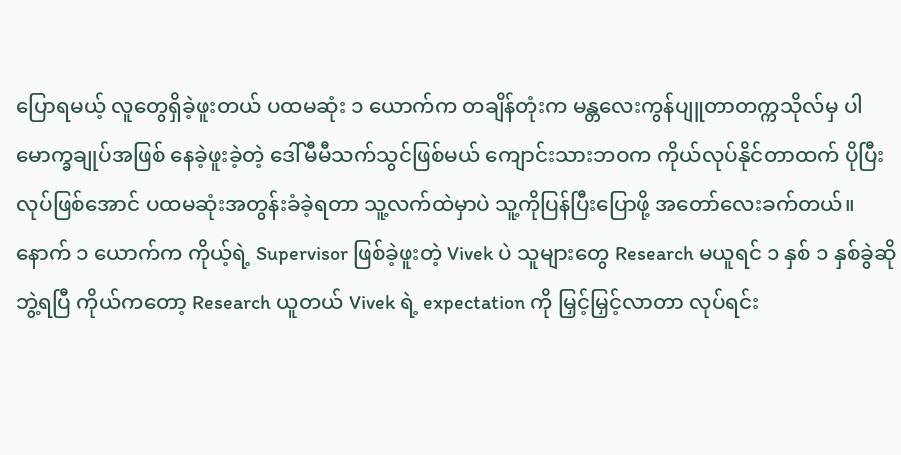ပြောရမယ့် လူတွေရှိခဲ့ဖူးတယ် ပထမဆုံး ၁ ယောက်က တချိန်တုံးက မန္တလေးကွန်ပျူတာတက္ကသိုလ်မှ ပါမောက္ခချုပ်အဖြစ် နေခဲ့ဖူးခဲ့တဲ့ ဒေါ်မီမီသက်သွင်ဖြစ်မယ် ကျောင်းသားဘဝက ကိုယ်လုပ်နိုင်တာထက် ပိုပြီးလုပ်ဖြစ်အောင် ပထမဆုံးအတွန်းခံခဲ့ရတာ သူ့လက်ထဲမှာပဲ သူ့ကိုပြန်ပြီးပြောဖို့ အတော်လေးခက်တယ်။ နောက် ၁ ယောက်က ကိုယ့်ရဲ့ Supervisor ဖြစ်ခဲ့ဖူးတဲ့ Vivek ပဲ သူများတွေ Research မယူရင် ၁ နှစ် ၁ နှစ်ခွဲဆို ဘွဲ့ရပြီ ကိုယ်ကတော့ Research ယူတယ် Vivek ရဲ့ expectation ကို မြှင့်မြှင့်လာတာ လုပ်ရင်း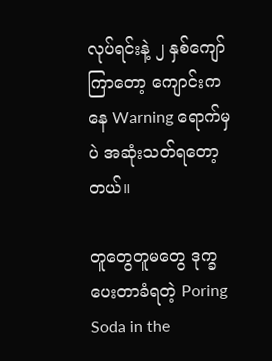လုပ်ရင်းနဲ့ ၂ နှစ်ကျော်ကြာတော့ ကျောင်းကနေ Warning ရောက်မှပဲ အဆုံးသတ်ရတော့တယ်။

တူတွေတူမတွေ ဒုက္ခပေးတာခံရတဲ့ Poring Soda in the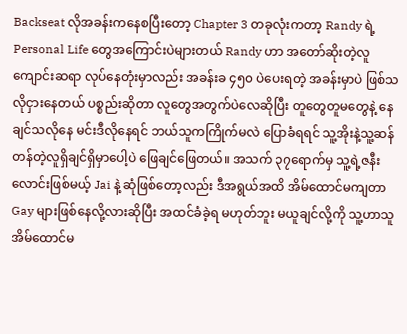Backseat လိုအခန်းကနေစပြီးတော့ Chapter 3 တခုလုံးကတာ့ Randy ရဲ့ Personal Life တွေအကြောင်းပဲများတယ် Randy ဟာ အတော်ဆိုးတဲ့လူ ကျောင်းဆရာ လုပ်နေတုံးမှာလည်း အခန်းခ ၄၅၀ ပဲပေးရတဲ့ အခန်းမှာပဲ ဖြစ်သလိုငှားနေတယ် ပစ္စည်းဆိုတာ လူတွေအတွက်ပဲလေဆိုပြီး တူတွေတူမတွေနဲ့ နေချင်သလိုနေ မင်းဒီလိုနေရင် ဘယ်သူကကြိုက်မလဲ ပြောခံရရင် သူ့အိုးနဲ့သူ့ဆန် တန်တဲ့လူရှိချင်ရှိမှာပေါ့ပဲ ဖြေချင်ဖြေတယ်။ အသက် ၃၇ရောက်မှ သူ့ရဲ့ဇနီးလောင်းဖြစ်မယ့် Jai နဲ့ ဆုံဖြစ်တော့လည်း ဒီအရွယ်အထိ အိမ်ထောင်မကျတာ Gay များဖြစ်နေလို့လားဆိုပြီး အထင်ခံခဲ့ရ မဟုတ်ဘူး မယူချင်လို့ကို သူ့ဟာသူ အိမ်ထောင်မ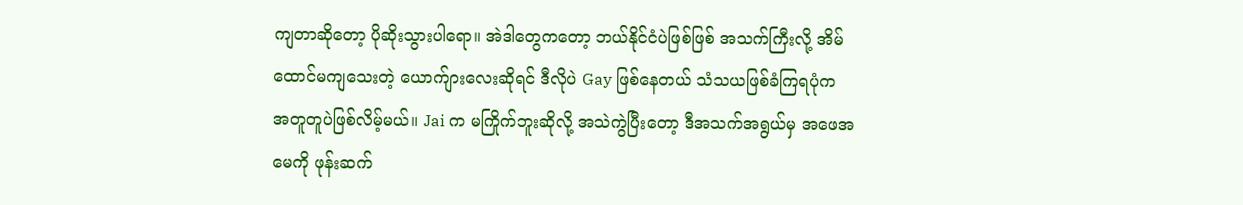ကျတာဆိုတော့ ပိုဆိုးသွားပါရော။ အဲဒါတွေကတော့ ဘယ်နိုင်ငံပဲဖြစ်ဖြစ် အသက်ကြီးလို့ အိမ်ထောင်မကျသေးတဲ့ ယောက်ျားလေးဆိုရင် ဒီလိုပဲ Gay ဖြစ်နေတယ် သံသယဖြစ်ခံကြရပုံက အတူတူပဲဖြစ်လိမ့်မယ်။ Jai က မကြိုက်ဘူးဆိုလို့ အသဲကွဲပြီးတော့ ဒီအသက်အရွယ်မှ အဖေအမေကို ဖုန်းဆက်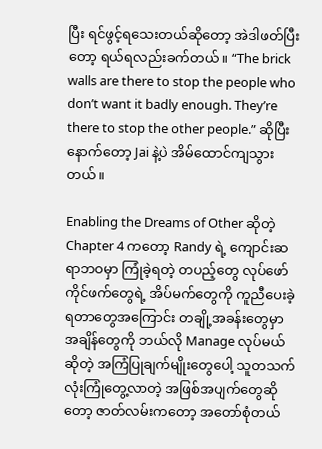ပြီး ရင်ဖွင့်ရသေးတယ်ဆိုတော့ အဲဒါဖတ်ပြီးတော့ ရယ်ရလည်းခက်တယ်။ “The brick walls are there to stop the people who don’t want it badly enough. They’re there to stop the other people.” ဆိုပြီး နောက်တော့ Jai နဲ့ပဲ အိမ်ထောင်ကျသွားတယ်။

Enabling the Dreams of Other ဆိုတဲ့ Chapter 4 ကတော့ Randy ရဲ့ ကျောင်းဆရာဘဝမှာ ကြုံခဲ့ရတဲ့ တပည့်တွေ လုပ်ဖော်ကိုင်ဖက်တွေရဲ့ အိပ်မက်တွေကို ကူညီပေးခဲ့ရတာတွေအကြောင်း တချို့အခန်းတွေမှာ အချိန်တွေကို ဘယ်လို Manage လုပ်မယ်ဆိုတဲ့ အကြံပြုချက်မျိုးတွေပေါ့ သူတသက်လုံးကြုံတွေ့လာတဲ့ အဖြစ်အပျက်တွေဆိုတော့ ဇာတ်လမ်းကတော့ အတော်စုံတယ်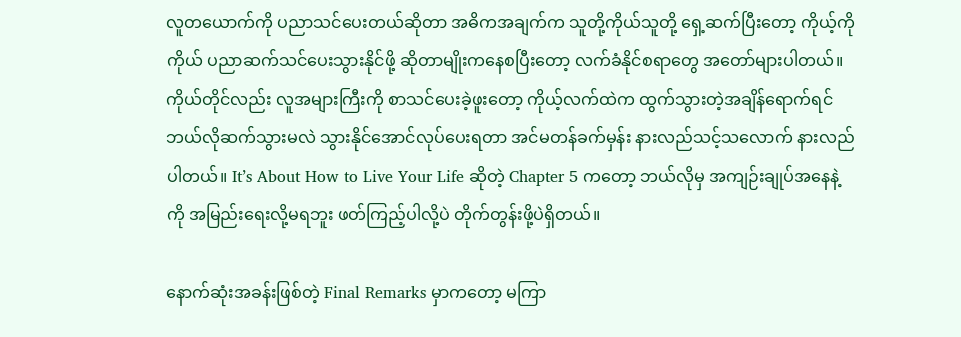လူတယောက်ကို ပညာသင်ပေးတယ်ဆိုတာ အဓိကအချက်က သူတို့ကိုယ်သူတို့ ရှေ့ဆက်ပြီးတော့ ကိုယ့်ကိုကိုယ် ပညာဆက်သင်ပေးသွားနိုင်ဖို့ ဆိုတာမျိုးကနေစပြီးတော့ လက်ခံနိုင်စရာတွေ အတော်များပါတယ်။ ကိုယ်တိုင်လည်း လူအများကြီးကို စာသင်ပေးခဲ့ဖူးတော့ ကိုယ့်လက်ထဲက ထွက်သွားတဲ့အချိန်ရောက်ရင် ဘယ်လိုဆက်သွားမလဲ သွားနိုင်အောင်လုပ်ပေးရတာ အင်မတန်ခက်မှန်း နားလည်သင့်သလောက် နားလည်ပါတယ်။ It’s About How to Live Your Life ဆိုတဲ့ Chapter 5 ကတော့ ဘယ်လိုမှ အကျဉ်းချုပ်အနေနဲ့ကို အမြည်းရေးလို့မရဘူး ဖတ်ကြည့်ပါလို့ပဲ တိုက်တွန်းဖို့ပဲရှိတယ်။

နောက်ဆုံးအခန်းဖြစ်တဲ့ Final Remarks မှာကတော့ မကြာ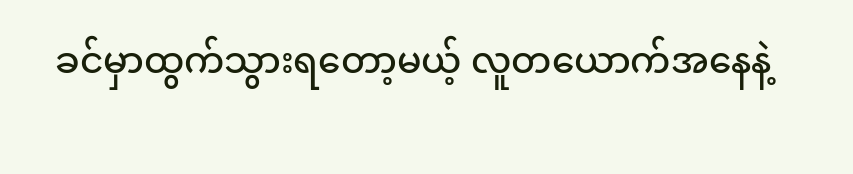ခင်မှာထွက်သွားရတော့မယ့် လူတယောက်အနေနဲ့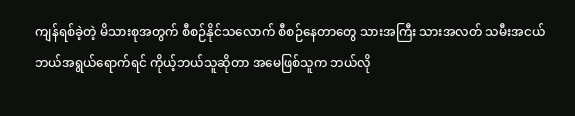ကျန်ရစ်ခဲ့တဲ့ မိသားစုအတွက် စီစဉ်နိုင်သလောက် စီစဉ်နေတာတွေ သားအကြီး သားအလတ် သမီးအငယ် ဘယ်အရွယ်ရောက်ရင် ကိုယ့်ဘယ်သူဆိုတာ အမေဖြစ်သူက ဘယ်လို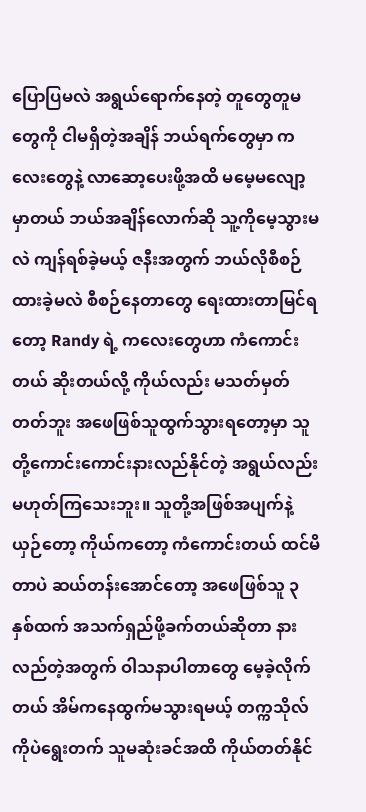ပြောပြမလဲ အရွယ်ရောက်နေတဲ့ တူတွေတူမတွေကို ငါမရှိတဲ့အချိန် ဘယ်ရက်တွေမှာ ကလေးတွေနဲ့ လာဆော့ပေးဖို့အထိ မမေ့မလျော့မှာတယ် ဘယ်အချိန်လောက်ဆို သူ့ကိုမေ့သွားမလဲ ကျန်ရစ်ခဲ့မယ့် ဇနီးအတွက် ဘယ်လိုစီစဉ်ထားခဲ့မလဲ စီစဉ်နေတာတွေ ရေးထားတာမြင်ရတော့ Randy ရဲ့ ကလေးတွေဟာ ကံကောင်းတယ် ဆိုးတယ်လို့ ကိုယ်လည်း မသတ်မှတ်တတ်ဘူး အဖေဖြစ်သူထွက်သွားရတော့မှာ သူတို့ကောင်းကောင်းနားလည်နိုင်တဲ့ အရွယ်လည်း မဟုတ်ကြသေးဘူး။ သူတို့အဖြစ်အပျက်နဲ့ယှဉ်တော့ ကိုယ်ကတော့ ကံကောင်းတယ် ထင်မိတာပဲ ဆယ်တန်းအောင်တော့ အဖေဖြစ်သူ ၃ နှစ်ထက် အသက်ရှည်ဖို့ခက်တယ်ဆိုတာ နားလည်တဲ့အတွက် ဝါသနာပါတာတွေ မေ့ခဲ့လိုက်တယ် အိမ်ကနေထွက်မသွားရမယ့် တက္ကသိုလ်ကိုပဲရွေးတက် သူမဆုံးခင်အထိ ကိုယ်တတ်နိုင်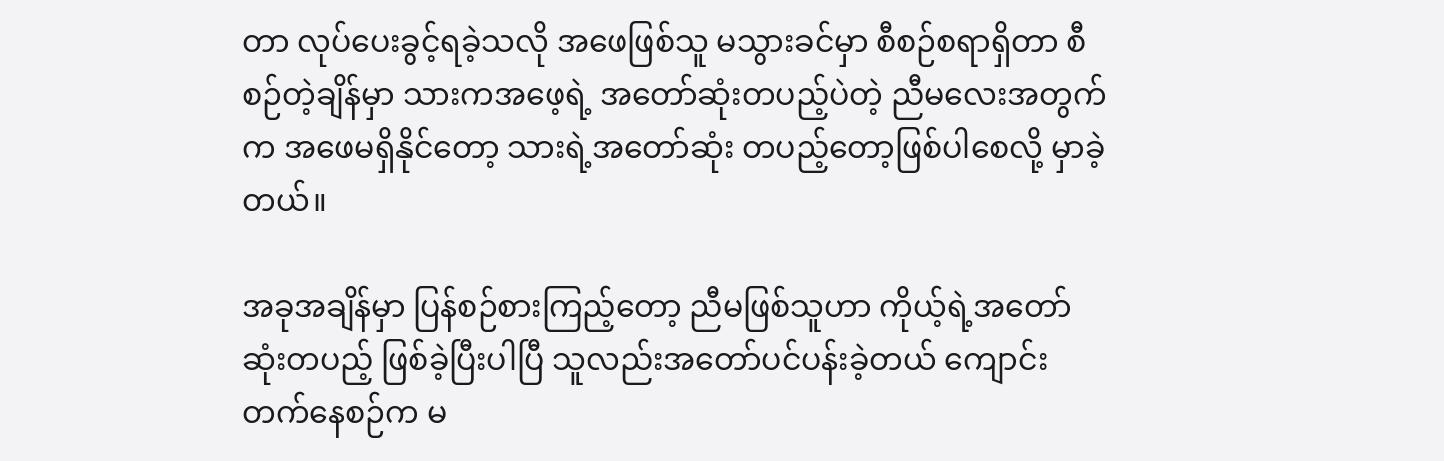တာ လုပ်ပေးခွင့်ရခဲ့သလို အဖေဖြစ်သူ မသွားခင်မှာ စီစဉ်စရာရှိတာ စီစဉ်တဲ့ချိန်မှာ သားကအဖေ့ရဲ့ အတော်ဆုံးတပည့်ပဲတဲ့ ညီမလေးအတွက်က အဖေမရှိနိုင်တော့ သားရဲ့အတော်ဆုံး တပည့်တော့ဖြစ်ပါစေလို့ မှာခဲ့တယ်။

အခုအချိန်မှာ ပြန်စဉ်စားကြည့်တော့ ညီမဖြစ်သူဟာ ကိုယ့်ရဲ့အတော်ဆုံးတပည့် ဖြစ်ခဲ့ပြီးပါပြီ သူလည်းအတော်ပင်ပန်းခဲ့တယ် ကျောင်းတက်နေစဉ်က မ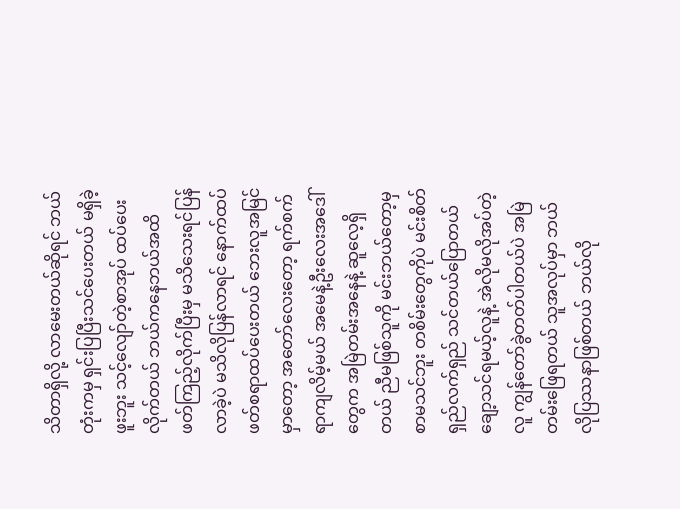သိတာရှိလို့ လာမေးတယ်ဆိုရင် ဘယ်တုံးကမှ ရှင်းပြပြီးသင်ပေးတယ် မရှိခဲ့ဖူးဘူး သင့်လျော်တဲ့စာအုပ် ထပ်ပေးလိုက်တယ် ဘယ်ကနေဘယ်အထိ ဖတ်ကြည့်လိုက်ပြီးမှ မသိသေးရင်ပြန်လာခဲ့ပဲ မသိလိုပြန်လာရင် နောက်ထပ်ဖတ်စရာထပ်ပေးတယ် ဘေးလူအမြင်မှာတော့ အတော်လေးတော့ ရက်စက်ရာကျလိမ့်မယ် အမေနဲ့ဦးလေးအဒေါ်တွေက အမြဲတမ်းအနေနဲ့ ဆူလေ့ရှိတယ် ညီမဖြစ်သူကို မင်းဘယ်တော့မှစာမသင်ဘူး တစိမ်းတွေကိုပဲ မင်းစိတ်ရှည်လက်ရှည် သင်တယ်ပြောတယ် ချော့သင်ရမယ့်လူနဲ့ အဲလိုမလိုအပ်တဲ့လူ ကျွန်တော်ခွဲတတ်ပါတယ်ပဲ အမြဲတမ်းဖြေရတယ် သူအလုပ်မှာ ဘယ်လိုပြဿနာဖြစ်တယ် ဘယ်လို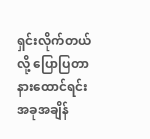ရှင်းလိုက်တယ်လို့ ပြောပြတာနားထောင်ရင်း အခုအချိန်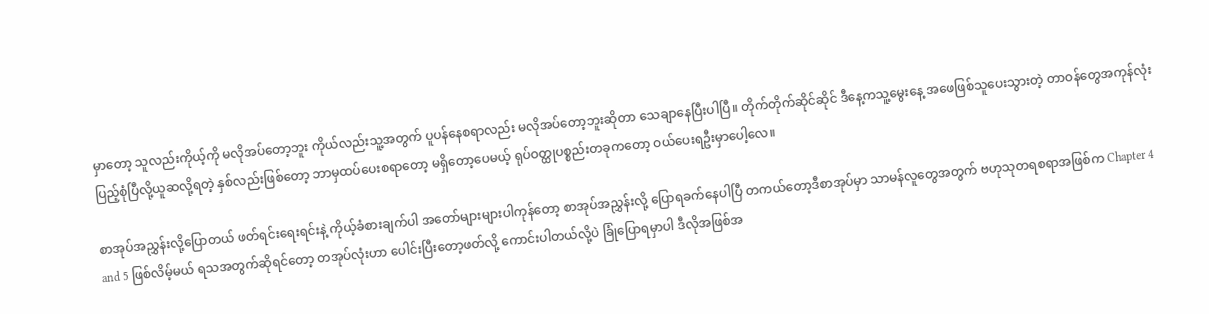မှာတော့ သူလည်းကိုယ့်ကို မလိုအပ်တော့ဘူး ကိုယ်လည်းသူ့အတွက် ပူပန်နေစရာလည်း မလိုအပ်တော့ဘူးဆိုတာ သေချာနေပြီးပါပြီ။ တိုက်တိုက်ဆိုင်ဆိုင် ဒီနေ့ကသူ့မွေးနေ့ အဖေဖြစ်သူပေးသွားတဲ့ တာဝန်တွေအကုန်လုံး ပြည့်စုံပြီလို့ယူဆလို့ရတဲ့ နှစ်လည်းဖြစ်တော့ ဘာမှထပ်ပေးစရာတော့ မရှိတော့ပေမယ့် ရုပ်ဝတ္ထုပစ္စည်းတခုကတော့ ဝယ်ပေးရဦးမှာပေါ့လေ။

စာအုပ်အညွှန်းလို့ပြောတယ် ဖတ်ရင်းရေးရင်းနဲ့ ကိုယ့်ခံစားချက်ပါ အတော်များများပါကုန်တော့ စာအုပ်အညွှန်းလို့ ပြောရခက်နေပါပြီ တကယ်တော့ဒီစာအုပ်မှာ သာမန်လူတွေအတွက် ဗဟုသုတရစရာအဖြစ်က Chapter 4 and 5 ဖြစ်လိမ့်မယ် ရသအတွက်ဆိုရင်တော့ တအုပ်လုံးဟာ ပေါင်းပြီးတော့ဖတ်လို့ ကောင်းပါတယ်လို့ပဲ ခြုံပြောရမှာပါ ဒီလိုအဖြစ်အ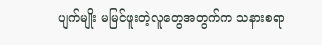ပျက်မျိုး မမြင်ဖူးတဲ့လူတွေအတွက်က သနားစရာ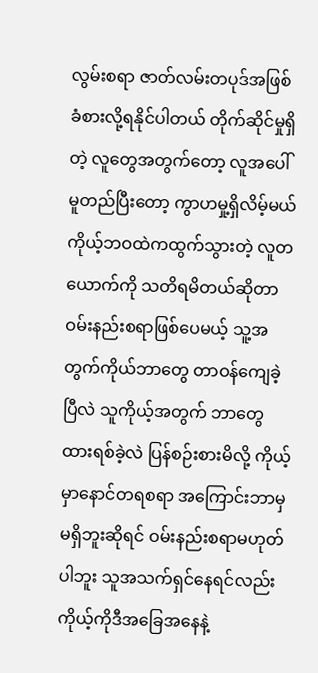လွမ်းစရာ ဇာတ်လမ်းတပုဒ်အဖြစ် ခံစားလို့ရနိုင်ပါတယ် တိုက်ဆိုင်မှုရှိတဲ့ လူတွေအတွက်တော့ လူအပေါ်မူတည်ပြီးတော့ ကွာဟမှု့ရှိလိမ့်မယ် ကိုယ့်ဘဝထဲကထွက်သွားတဲ့ လူတယောက်ကို သတိရမိတယ်ဆိုတာ ဝမ်းနည်းစရာဖြစ်ပေမယ့် သူ့အတွက်ကိုယ်ဘာတွေ တာဝန်ကျေခဲ့ပြီလဲ သူကိုယ့်အတွက် ဘာတွေထားရစ်ခဲ့လဲ ပြန်စဉ်းစားမိလို့ ကိုယ့်မှာနောင်တရစရာ အကြောင်းဘာမှမရှိဘူးဆိုရင် ဝမ်းနည်းစရာမဟုတ်ပါဘူး သူအသက်ရှင်နေရင်လည်း ကိုယ့်ကိုဒီအခြေအနေနဲ့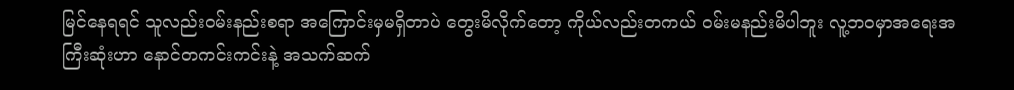မြင်နေရရင် သူလည်းဝမ်းနည်းစရာ အကြောင်းမှမရှိတာပဲ တွေးမိလိုက်တော့ ကိုယ်လည်းတကယ် ဝမ်းမနည်းမိပါဘူး လူ့ဘဝမှာအရေးအကြီးဆုံးဟာ နောင်တကင်းကင်းနဲ့ အသက်ဆက်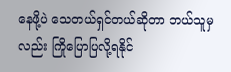နေဖို့ပဲ သေတယ်ရှင်တယ်ဆိုတာ ဘယ်သူမှလည်း ကြိုပြောပြလို့ရနိုင်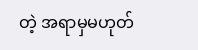တဲ့ အရာမှမဟုတ်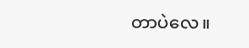တာပဲလေ။